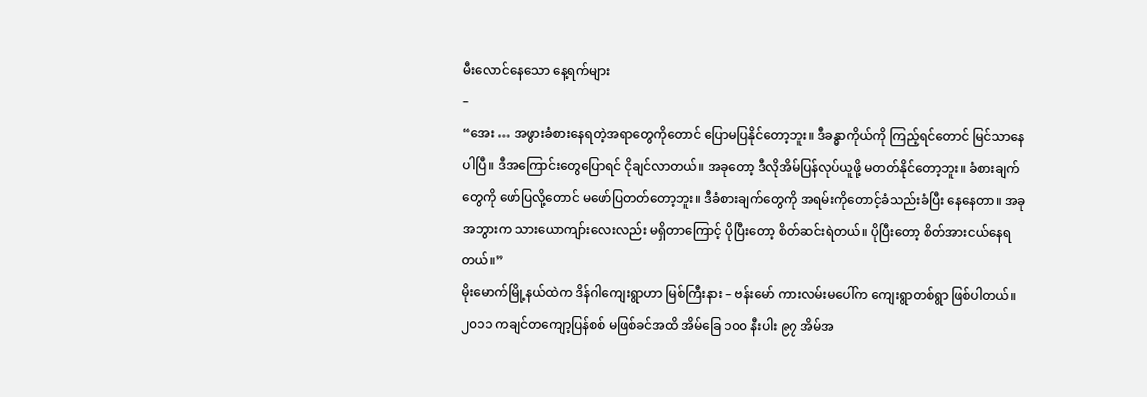မီးလောင်နေသော နေ့ရက်များ
–
“အေး … အဖွားခံစားနေရတဲ့အရာတွေကိုတောင် ပြောမပြနိုင်တော့ဘူး။ ဒီခန္ဓာကိုယ်ကို ကြည့်ရင်တောင် မြင်သာနေပါပြီ။ ဒီအကြောင်းတွေပြောရင် ငိုချင်လာတယ်။ အခုတော့ ဒီလိုအိမ်ပြန်လုပ်ယူဖို့ မတတ်နိုင်တော့ဘူး။ ခံစားချက်တွေကို ဖော်ပြလို့တောင် မဖော်ပြတတ်တော့ဘူး။ ဒီခံစားချက်တွေကို အရမ်းကိုတောင့်ခံသည်းခံပြီး နေနေတာ။ အခုအဘွားက သားယောကျာ်းလေးလည်း မရှိတာကြောင့် ပိုပြီးတော့ စိတ်ဆင်းရဲတယ်။ ပိုပြီးတော့ စိတ်အားငယ်နေရတယ်။”
မိုးမောက်မြို့နယ်ထဲက ဒိန်ဂါကျေးရွာဟာ မြစ်ကြီးနား – ဗန်းမော် ကားလမ်းမပေါ်က ကျေးရွာတစ်ရွာ ဖြစ်ပါတယ်။ ၂၀၁၁ ကချင်တကျော့ပြန်စစ် မဖြစ်ခင်အထိ အိမ်ခြေ ၁၀၀ နီးပါး ၉၇ အိမ်အ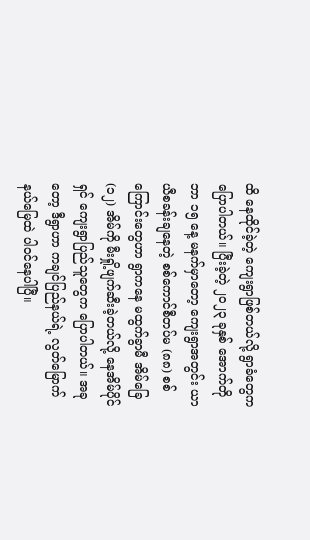ထိ နေထိုင်ခဲ့တဲ့ ကျေးရွာဖြစ်တယ်လို့ ရွာခံတွေက ပြောပါတယ်။ ပြီးခဲ့တဲ့ ၂၀၂၃ ခုနှစ် အောက်တိုဘာ ၁၅ နေ့ မနက်မှာတော့ ကျေးရွာအတွင်း ယာယီစခန်းချနေတဲ့ စစ်ကောင်စီတပ်မ (၈၈) စစ်ကြောင်းတွေဟာ ရွာကနေ မထွက်ခွာမီ အိမ်ခြေ (၁၂) အိမ်ကို မီးရှို့ဖျက်ဆီးခဲ့တယ်လို့ နေအိမ်ပိုင်ရှင် ကျေးရွာပြည်သူတွေက ပြောပါတယ်။ အခုတော့ ဒီရွာဟာ ကချင်ပြည်နယ်ရဲ့ လွတ်မြောက်နယ်မြေထဲ ပါဝင်နေပါပြီ။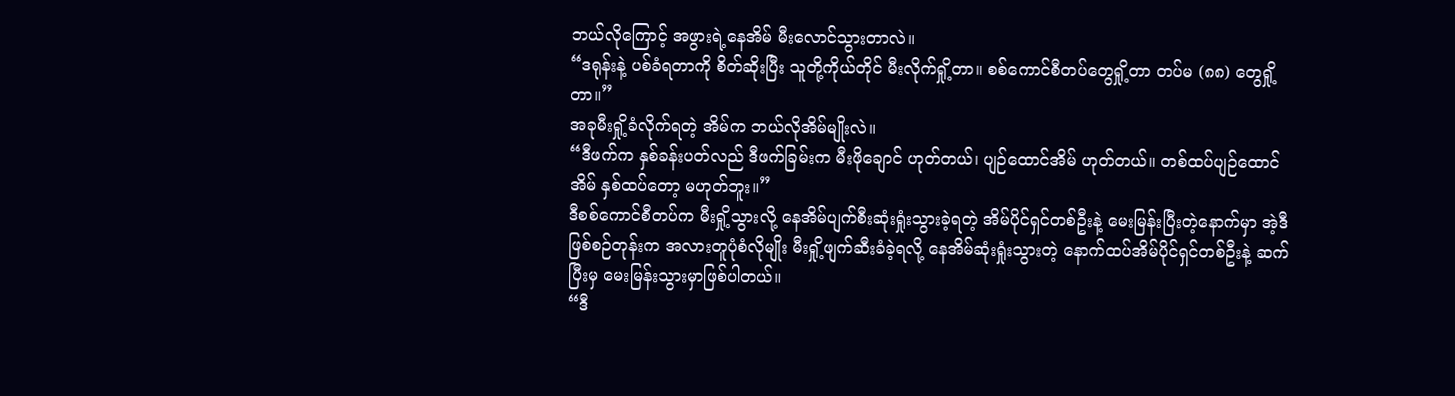ဘယ်လိုကြောင့် အဖွားရဲ့နေအိမ် မီးလောင်သွားတာလဲ။
“ဒရုန်းနဲ့ ပစ်ခံရတာကို စိတ်ဆိုးပြီး သူတို့ကိုယ်တိုင် မီးလိုက်ရှို့တာ။ စစ်ကောင်စီတပ်တွေရှို့တာ တပ်မ (၈၈) တွေရှို့တာ။”
အခုမီးရှို့ခံလိုက်ရတဲ့ အိမ်က ဘယ်လိုအိမ်မျိုးလဲ။
“ဒီဖက်က နှစ်ခန်းပတ်လည် ဒီဖက်ခြမ်းက မီးဖိုချောင် ဟုတ်တယ်၊ ပျဉ်ထောင်အိမ် ဟုတ်တယ်။ တစ်ထပ်ပျဉ်ထောင်အိမ် နှစ်ထပ်တော့ မဟုတ်ဘူး။”
ဒီစစ်ကောင်စီတပ်က မီးရှို့သွားလို့ နေအိမ်ပျက်စီးဆုံးရှုံးသွားခဲ့ရတဲ့ အိမ်ပိုင်ရှင်တစ်ဦးနဲ့ မေးမြန်းပြီးတဲ့နောက်မှာ အဲ့ဒီဖြစ်စဉ်တုန်းက အလားတူပုံစံလိုမျိုး မီးရှို့ဖျက်ဆီးခံခဲ့ရလို့ နေအိမ်ဆုံးရှုံးသွားတဲ့ နောက်ထပ်အိမ်ပိုင်ရှင်တစ်ဦးနဲ့ ဆက်ပြီးမှ မေးမြန်းသွားမှာဖြစ်ပါတယ်။
“ဒီ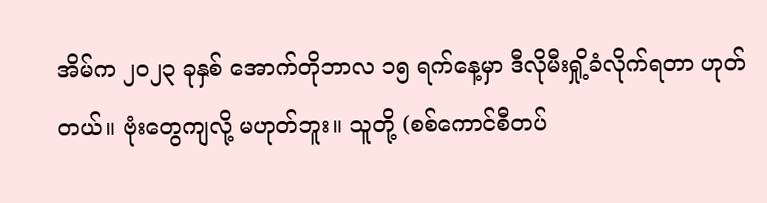အိမ်က ၂၀၂၃ ခုနှစ် အောက်တိုဘာလ ၁၅ ရက်နေ့မှာ ဒီလိုမီးရှို့ခံလိုက်ရတာ ဟုတ်တယ်။ ဗုံးတွေကျလို့ မဟုတ်ဘူး။ သူတို့ (စစ်ကောင်စီတပ်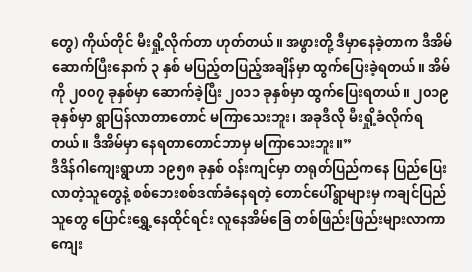တွေ) ကိုယ်တိုင် မီးရှို့လိုက်တာ ဟုတ်တယ်။ အဖွားတို့ ဒီမှာနေခဲ့တာက ဒီအိမ်ဆောက်ပြီးနောက် ၃ နှစ် မပြည့်တပြည့်အချိန်မှာ ထွက်ပြေးခဲ့ရတယ်။ အိမ်ကို ၂၀၀၇ ခုနှစ်မှာ ဆောက်ခဲ့ပြီး ၂၀၁၁ ခုနှစ်မှာ ထွက်ပြေးရတယ်။ ၂၀၁၉ ခုနှစ်မှာ ရွာပြန်လာတာတောင် မကြာသေးဘူး၊ အခုဒီလို မီးရှို့ခံလိုက်ရတယ်။ ဒီအိမ်မှာ နေရတာတောင်ဘာမှ မကြာသေးဘူး။”
ဒီဒိန်ဂါကျေးရွာဟာ ၁၉၅၈ ခုနှစ် ဝန်းကျင်မှာ တရုတ်ပြည်ကနေ ပြည်ပြေးလာတဲ့သူတွေနဲ့ စစ်ဘေးစစ်ဒဏ်ခံနေရတဲ့ တောင်ပေါ်ရွာများမှ ကချင်ပြည်သူတွေ ပြောင်းရွှေ့နေထိုင်ရင်း လူနေအိမ်ခြေ တစ်ဖြည်းဖြည်းများလာကာ ကျေး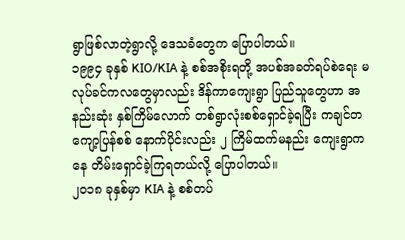ရွာဖြစ်လာတဲ့ရွာလို့ ဒေသခံတွေက ပြောပါတယ်။
၁၉၉၄ ခုနှစ် KIO/KIA နဲ့ စစ်အစိုးရတို့ အပစ်အခတ်ရပ်စဲရေး မလုပ်ခင်ကလတွေမှာလည်း ဒိန်ကာကျေးရွာ ပြည်သူတွေဟာ အနည်းဆုံး နှစ်ကြိမ်လောက် တစ်ရွာလုံးစစ်ရှောင်ခဲ့ရပြီး ကချင်တကျော့ပြန်စစ် နောက်ပိုင်းလည်း ၂ ကြိမ်ထက်မနည်း ကျေးရွာကနေ တိမ်းရှောင်ခဲ့ကြရတယ်လို့ ပြောပါတယ်။
၂၀၁၈ ခုနှစ်မှာ KIA နဲ့ စစ်တပ်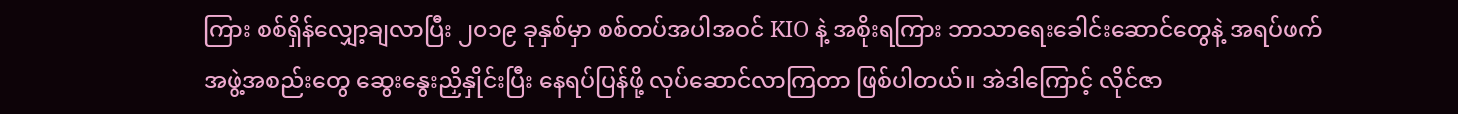ကြား စစ်ရှိန်လျှော့ချလာပြီး ၂၀၁၉ ခုနှစ်မှာ စစ်တပ်အပါအဝင် KIO နဲ့ အစိုးရကြား ဘာသာရေးခေါင်းဆောင်တွေနဲ့ အရပ်ဖက်အဖွဲ့အစည်းတွေ ဆွေးနွေးညှိနှိုင်းပြီး နေရပ်ပြန်ဖို့ လုပ်ဆောင်လာကြတာ ဖြစ်ပါတယ်။ အဲဒါကြောင့် လိုင်ဇာ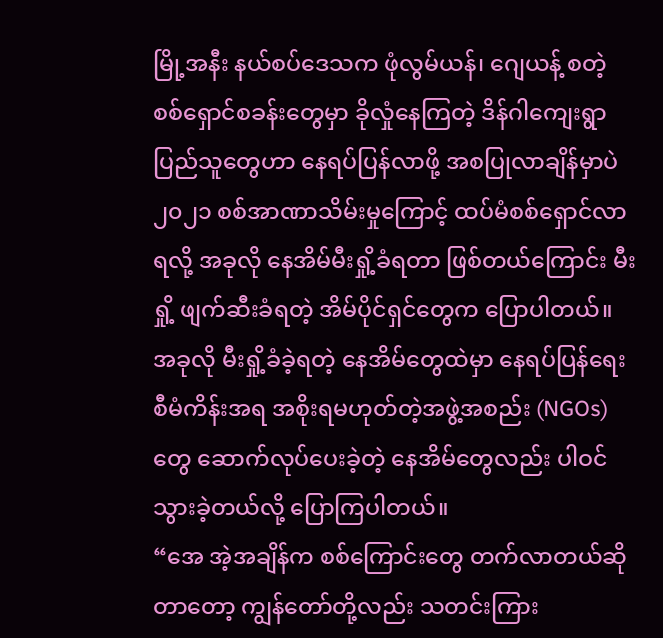မြို့အနီး နယ်စပ်ဒေသက ဖုံလွမ်ယန်၊ ဂျေယန့် စတဲ့ စစ်ရှောင်စခန်းတွေမှာ ခိုလှုံနေကြတဲ့ ဒိန်ဂါကျေးရွာ ပြည်သူတွေဟာ နေရပ်ပြန်လာဖို့ အစပြုလာချိန်မှာပဲ ၂၀၂၁ စစ်အာဏာသိမ်းမှုကြောင့် ထပ်မံစစ်ရှောင်လာရလို့ အခုလို နေအိမ်မီးရှို့ခံရတာ ဖြစ်တယ်ကြောင်း မီးရှို့ ဖျက်ဆီးခံရတဲ့ အိမ်ပိုင်ရှင်တွေက ပြောပါတယ်။
အခုလို မီးရှို့ခံခဲ့ရတဲ့ နေအိမ်တွေထဲမှာ နေရပ်ပြန်ရေး စီမံကိန်းအရ အစိုးရမဟုတ်တဲ့အဖွဲ့အစည်း (NGOs) တွေ ဆောက်လုပ်ပေးခဲ့တဲ့ နေအိမ်တွေလည်း ပါဝင်သွားခဲ့တယ်လို့ ပြောကြပါတယ်။
“အေ အဲ့အချိန်က စစ်ကြောင်းတွေ တက်လာတယ်ဆိုတာတော့ ကျွန်တော်တို့လည်း သတင်းကြား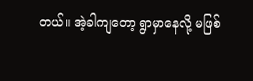တယ်။ အဲ့ခါကျတော့ ရွာမှာနေလို့ မဖြစ်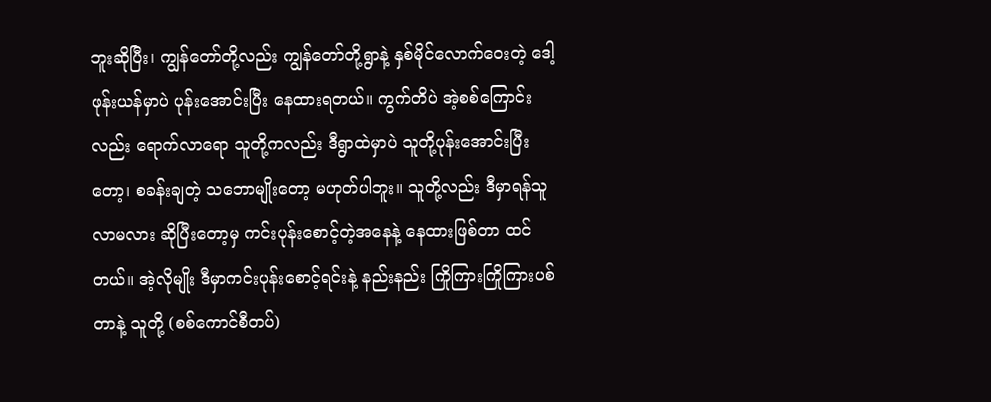ဘူးဆိုပြီး၊ ကျွန်တော်တို့လည်း ကျွန်တော်တို့ရွာနဲ့ နှစ်မိုင်လောက်ဝေးတဲ့ ဒေါ့ဖုန်းယန်မှာပဲ ပုန်းအောင်းပြီး နေထားရတယ်။ ကွက်တိပဲ အဲ့စစ်ကြောင်းလည်း ရောက်လာရော သူတို့ကလည်း ဒီရွာထဲမှာပဲ သူတို့ပုန်းအောင်းပြီးတော့၊ စခန်းချတဲ့ သဘောမျိုးတော့ မဟုတ်ပါဘူး။ သူတို့လည်း ဒီမှာရန်သူလာမလား ဆိုပြီးတော့မှ ကင်းပုန်းစောင့်တဲ့အနေနဲ့ နေထားဖြစ်တာ ထင်တယ်။ အဲ့လိုမျိုး ဒီမှာကင်းပုန်းစောင့်ရင်းနဲ့ နည်းနည်း ကြိုကြားကြိုကြားပစ်တာနဲ့ သူတို့ (စစ်ကောင်စီတပ်)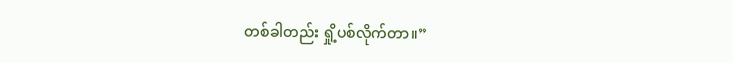တစ်ခါတည်း ရှို့ပစ်လိုက်တာ။”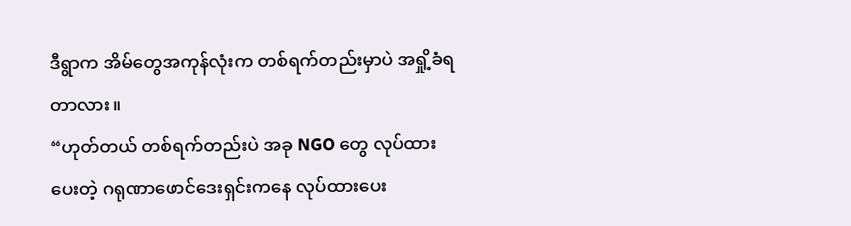ဒီရွာက အိမ်တွေအကုန်လုံးက တစ်ရက်တည်းမှာပဲ အရှို့ခံရတာလား။
“ဟုတ်တယ် တစ်ရက်တည်းပဲ အခု NGO တွေ လုပ်ထားပေးတဲ့ ဂရုဏာဖောင်ဒေးရှင်းကနေ လုပ်ထားပေး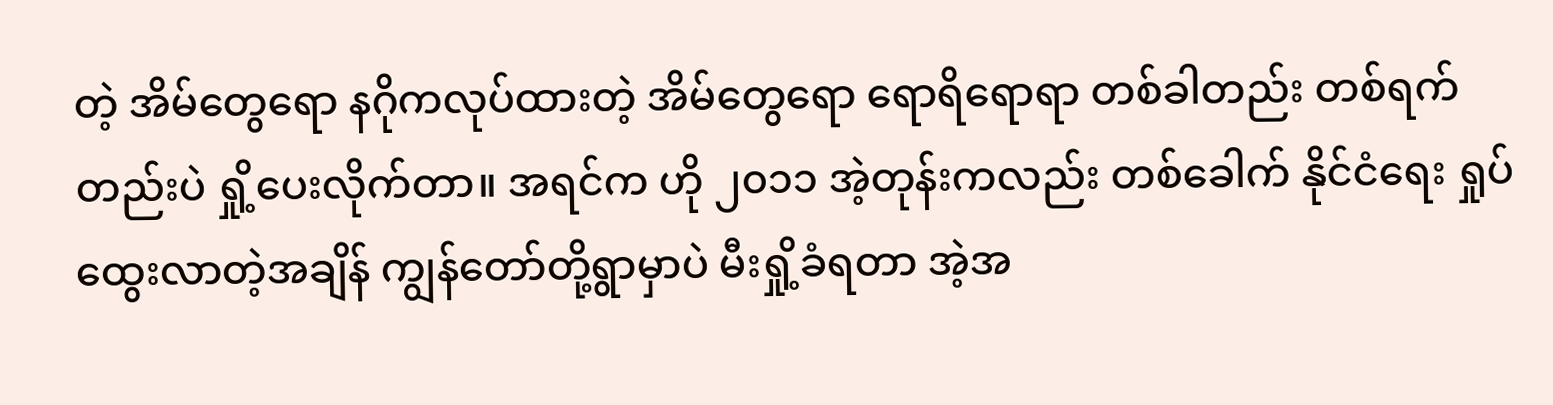တဲ့ အိမ်တွေရော နဂိုကလုပ်ထားတဲ့ အိမ်တွေရော ရောရိရောရာ တစ်ခါတည်း တစ်ရက်တည်းပဲ ရှို့ပေးလိုက်တာ။ အရင်က ဟို ၂၀၁၁ အဲ့တုန်းကလည်း တစ်ခေါက် နိုင်ငံရေး ရှုပ်ထွေးလာတဲ့အချိန် ကျွန်တော်တို့ရွာမှာပဲ မီးရှို့ခံရတာ အဲ့အ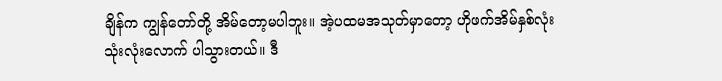ချိန်က ကျွန်တော်တို့ အိမ်တော့မပါဘူး။ အဲ့ပထမအသုတ်မှာတော့ ဟိုဖက်အိမ်နှစ်လုံး သုံးလုံးလောက် ပါသွားတယ်။ ဒီ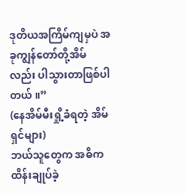ဒုတိယအကြိမ်ကျမှပဲ အခုကျွန်တော်တို့အိမ်လည်း ပါသွားတာဖြစ်ပါတယ်။”
(နေအိမ်မီးရှို့ခံရတဲ့ အိမ်ရှင်များ)
ဘယ်သူတွေက အဓိက ထိန်းချုပ်ခဲ့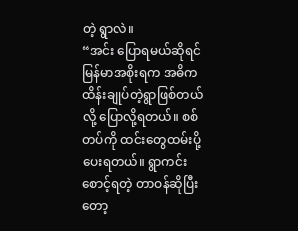တဲ့ ရွာလဲ။
“အင်း ပြောရမယ်ဆိုရင် မြန်မာအစိုးရက အဓိက ထိန်းချုပ်တဲ့ရွာဖြစ်တယ်လို့ ပြောလို့ရတယ်။ စစ်တပ်ကို ထင်းတွေထမ်းပို့ပေးရတယ်။ ရွာကင်းစောင့်ရတဲ့ တာဝန်ဆိုပြီးတော့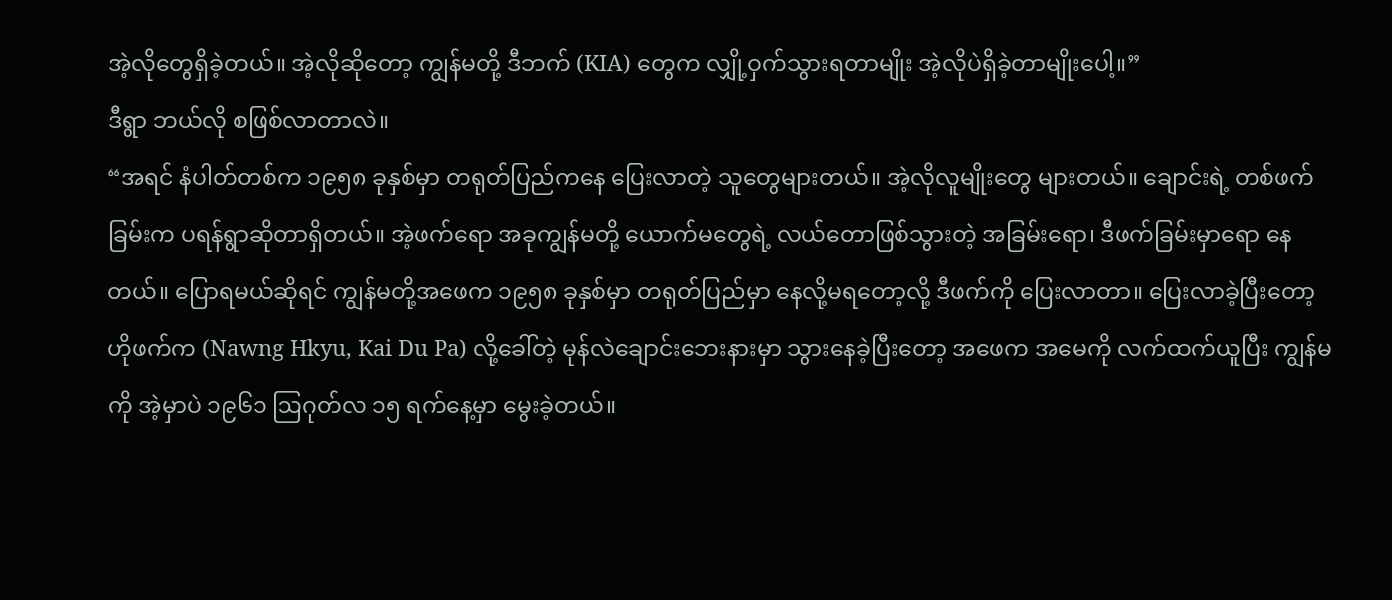အဲ့လိုတွေရှိခဲ့တယ်။ အဲ့လိုဆိုတော့ ကျွန်မတို့ ဒီဘက် (KIA) တွေက လျှို့ဝှက်သွားရတာမျိုး အဲ့လိုပဲရှိခဲ့တာမျိုးပေါ့။”
ဒီရွာ ဘယ်လို စဖြစ်လာတာလဲ။
“အရင် နံပါတ်တစ်က ၁၉၅၈ ခုနှစ်မှာ တရုတ်ပြည်ကနေ ပြေးလာတဲ့ သူတွေများတယ်။ အဲ့လိုလူမျိုးတွေ များတယ်။ ချောင်းရဲ့ တစ်ဖက်ခြမ်းက ပရန်ရွာဆိုတာရှိတယ်။ အဲ့ဖက်ရော အခုကျွန်မတို့ ယောက်မတွေရဲ့ လယ်တောဖြစ်သွားတဲ့ အခြမ်းရော၊ ဒီဖက်ခြမ်းမှာရော နေတယ်။ ပြောရမယ်ဆိုရင် ကျွန်မတို့အဖေက ၁၉၅၈ ခုနှစ်မှာ တရုတ်ပြည်မှာ နေလို့မရတော့လို့ ဒီဖက်ကို ပြေးလာတာ။ ပြေးလာခဲ့ပြီးတော့ ဟိုဖက်က (Nawng Hkyu, Kai Du Pa) လို့ခေါ်တဲ့ မုန်လဲချောင်းဘေးနားမှာ သွားနေခဲ့ပြီးတော့ အဖေက အမေကို လက်ထက်ယူပြီး ကျွန်မကို အဲ့မှာပဲ ၁၉၆၁ ဩဂုတ်လ ၁၅ ရက်နေ့မှာ မွေးခဲ့တယ်။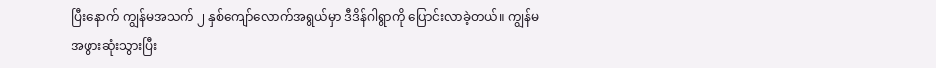ပြီးနောက် ကျွန်မအသက် ၂ နှစ်ကျော်လောက်အရွယ်မှာ ဒီဒိန်ဂါရွာကို ပြောင်းလာခဲ့တယ်။ ကျွန်မအဖွားဆုံးသွားပြီး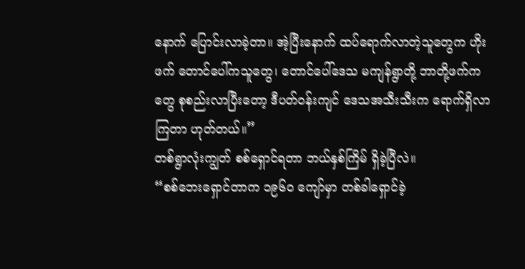နောက် ပြောင်းလာခဲ့တာ။ အဲ့ပြီးနောက် ထပ်ရောက်လာတဲ့သူတွေက ဟိုးဖက် တောင်ပေါ်ကသူတွေ၊ တောင်ပေါ်ဒေသ မကျန်ရွာတို့ ဘာတို့ဖက်ကတွေ စုစည်းလာပြီးတော့ ဒီပတ်ဝန်းကျင် ဒေသအသီးသီးက ရောက်ရှိလာကြတာ ဟုတ်တယ်။”
တစ်ရွာလုံးကျွတ် စစ်ရှောင်ရတာ ဘယ်နှစ်ကြိမ် ရှိခဲ့ပြီလဲ။
“စစ်ဘေးရှောင်တာက ၁၉၆၀ ကျော်မှာ တစ်ခါရှောင်ခဲ့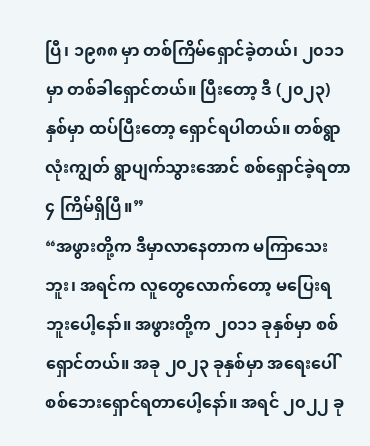ပြီ၊ ၁၉၈၈ မှာ တစ်ကြိမ်ရှောင်ခဲ့တယ်၊ ၂၀၁၁ မှာ တစ်ခါရှောင်တယ်။ ပြီးတော့ ဒီ (၂၀၂၃) နှစ်မှာ ထပ်ပြီးတော့ ရှောင်ရပါတယ်။ တစ်ရွာလုံးကျွတ် ရွာပျက်သွားအောင် စစ်ရှောင်ခဲ့ရတာ ၄ ကြိမ်ရှိပြီ။”
“အဖွားတို့က ဒီမှာလာနေတာက မကြာသေးဘူး၊ အရင်က လူတွေလောက်တော့ မပြေးရဘူးပေါ့နော်။ အဖွားတို့က ၂၀၁၁ ခုနှစ်မှာ စစ်ရှောင်တယ်။ အခု ၂၀၂၃ ခုနှစ်မှာ အရေးပေါ် စစ်ဘေးရှောင်ရတာပေါ့နော်။ အရင် ၂၀၂၂ ခု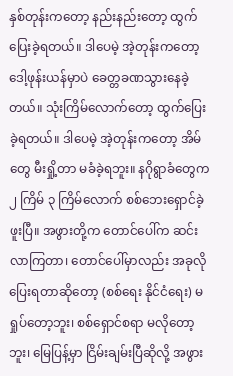နှစ်တုန်းကတော့ နည်းနည်းတော့ ထွက်ပြေးခဲ့ရတယ်။ ဒါပေမဲ့ အဲ့တုန်းကတော့ ဒေါ့ဖုန်းယန်မှာပဲ ခေတ္တခဏသွားနေခဲ့တယ်။ သုံးကြိမ်လောက်တော့ ထွက်ပြေးခဲ့ရတယ်။ ဒါပေမဲ့ အဲ့တုန်းကတော့ အိမ်တွေ မီးရှို့တာ မခံခဲ့ရဘူး။ နဂိုရွာခံတွေက ၂ ကြိမ် ၃ ကြိမ်လောက် စစ်ဘေးရှောင်ခဲ့ဖူးပြီ။ အဖွားတို့က တောင်ပေါ်က ဆင်းလာကြတာ၊ တောင်ပေါ်မှာလည်း အခုလိုပြေးရတာဆိုတော့ (စစ်ရေး နိုင်ငံရေး) မရှုပ်တော့ဘူး၊ စစ်ရှောင်စရာ မလိုတော့ဘူး၊ မြေပြန့်မှာ ငြိမ်းချမ်းပြီဆိုလို့ အဖွား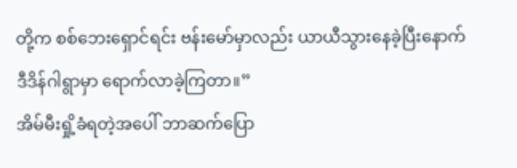တို့က စစ်ဘေးရှောင်ရင်း ဗန်းမော်မှာလည်း ယာယီသွားနေခဲ့ပြီးနောက် ဒီဒိန်ဂါရွာမှာ ရောက်လာခဲ့ကြတာ။”
အိမ်မီးရှို့ခံရတဲ့အပေါ် ဘာဆက်ပြော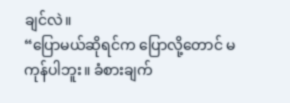ချင်လဲ။
“ပြောမယ်ဆိုရင်က ပြောလို့တောင် မကုန်ပါဘူး။ ခံစားချက်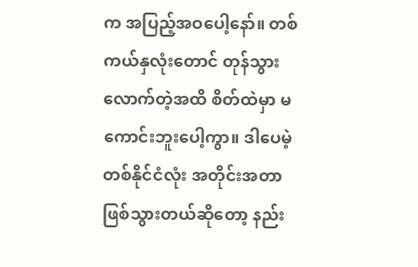က အပြည့်အဝပေါ့နော်။ တစ်ကယ်နှလုံးတောင် တုန်သွားလောက်တဲ့အထိ စိတ်ထဲမှာ မကောင်းဘူးပေါ့ကွာ။ ဒါပေမဲ့ တစ်နိုင်ငံလုံး အတိုင်းအတာ ဖြစ်သွားတယ်ဆိုတော့ နည်း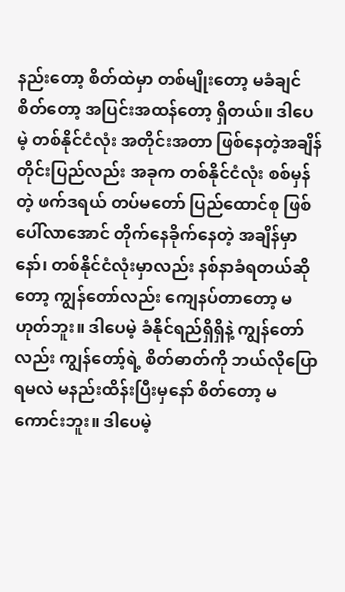နည်းတော့ စိတ်ထဲမှာ တစ်မျိုးတော့ မခံချင်စိတ်တော့ အပြင်းအထန်တော့ ရှိတယ်။ ဒါပေမဲ့ တစ်နိုင်ငံလုံး အတိုင်းအတာ ဖြစ်နေတဲ့အချိန် တိုင်းပြည်လည်း အခုက တစ်နိုင်ငံလုံး စစ်မှန်တဲ့ ဖက်ဒရယ် တပ်မတော် ပြည်ထောင်စု ဖြစ်ပေါ်လာအောင် တိုက်နေခိုက်နေတဲ့ အချိန်မှာနော်၊ တစ်နိုင်ငံလုံးမှာလည်း နစ်နာခံရတယ်ဆိုတော့ ကျွန်တော်လည်း ကျေနပ်တာတော့ မဟုတ်ဘူး။ ဒါပေမဲ့ ခံနိုင်ရည်ရှိရှိနဲ့ ကျွန်တော်လည်း ကျွန်တော့်ရဲ့ စိတ်ဓာတ်ကို ဘယ်လိုပြောရမလဲ မနည်းထိန်းပြီးမှနော် စိတ်တော့ မကောင်းဘူး။ ဒါပေမဲ့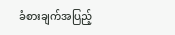ခံစားချက်အပြည့်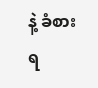နဲ့ ခံစားရ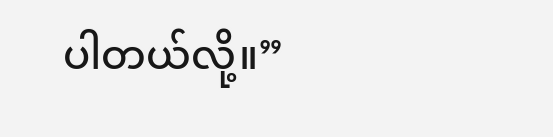ပါတယ်လို့။”